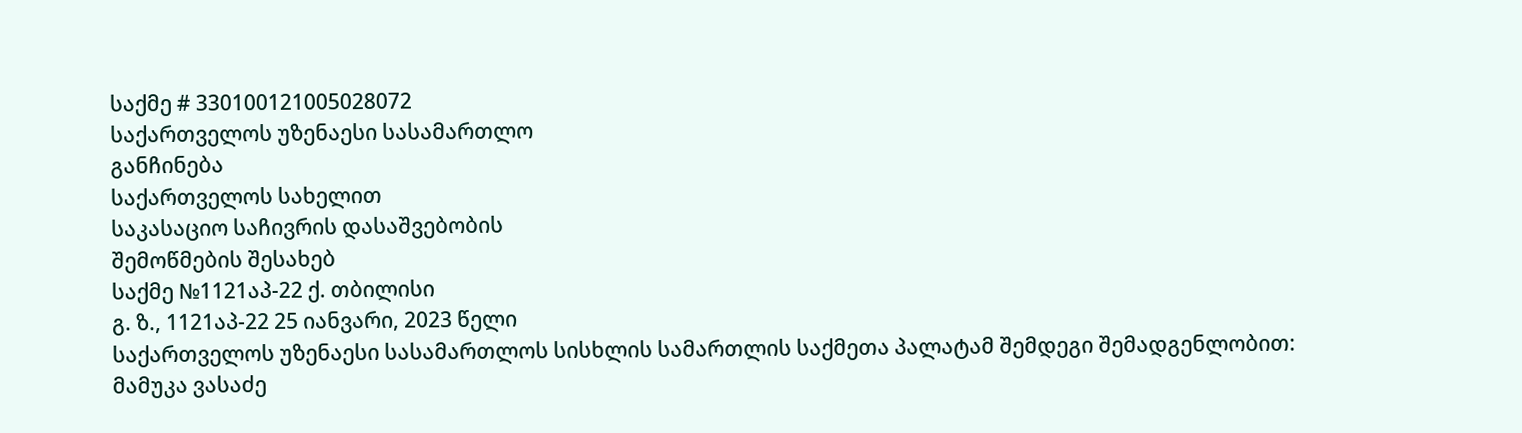საქმე # 330100121005028072
საქართველოს უზენაესი სასამართლო
განჩინება
საქართველოს სახელით
საკასაციო საჩივრის დასაშვებობის
შემოწმების შესახებ
საქმე №1121აპ-22 ქ. თბილისი
გ. ზ., 1121აპ-22 25 იანვარი, 2023 წელი
საქართველოს უზენაესი სასამართლოს სისხლის სამართლის საქმეთა პალატამ შემდეგი შემადგენლობით:
მამუკა ვასაძე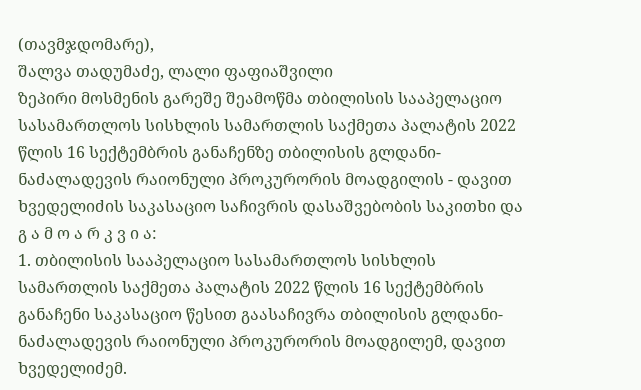(თავმჯდომარე),
შალვა თადუმაძე, ლალი ფაფიაშვილი
ზეპირი მოსმენის გარეშე შეამოწმა თბილისის სააპელაციო სასამართლოს სისხლის სამართლის საქმეთა პალატის 2022 წლის 16 სექტემბრის განაჩენზე თბილისის გლდანი-ნაძალადევის რაიონული პროკურორის მოადგილის - დავით ხვედელიძის საკასაციო საჩივრის დასაშვებობის საკითხი და
გ ა მ ო ა რ კ ვ ი ა:
1. თბილისის სააპელაციო სასამართლოს სისხლის სამართლის საქმეთა პალატის 2022 წლის 16 სექტემბრის განაჩენი საკასაციო წესით გაასაჩივრა თბილისის გლდანი-ნაძალადევის რაიონული პროკურორის მოადგილემ, დავით ხვედელიძემ.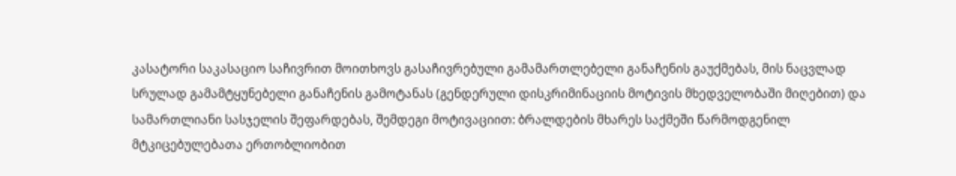კასატორი საკასაციო საჩივრით მოითხოვს გასაჩივრებული გამამართლებელი განაჩენის გაუქმებას, მის ნაცვლად სრულად გამამტყუნებელი განაჩენის გამოტანას (გენდერული დისკრიმინაციის მოტივის მხედველობაში მიღებით) და სამართლიანი სასჯელის შეფარდებას, შემდეგი მოტივაციით: ბრალდების მხარეს საქმეში წარმოდგენილ მტკიცებულებათა ერთობლიობით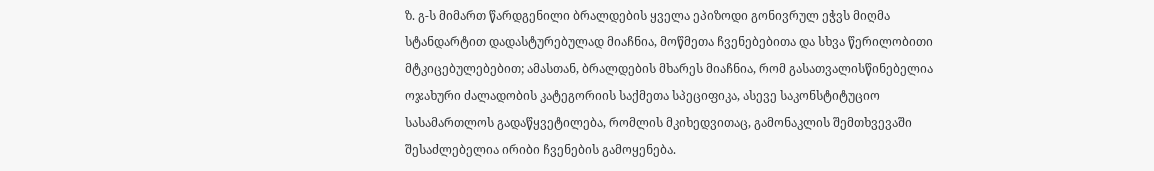ზ. გ-ს მიმართ წარდგენილი ბრალდების ყველა ეპიზოდი გონივრულ ეჭვს მიღმა სტანდარტით დადასტურებულად მიაჩნია, მოწმეთა ჩვენებებითა და სხვა წერილობითი მტკიცებულებებით; ამასთან, ბრალდების მხარეს მიაჩნია, რომ გასათვალისწინებელია ოჯახური ძალადობის კატეგორიის საქმეთა სპეციფიკა, ასევე საკონსტიტუციო სასამართლოს გადაწყვეტილება, რომლის მკიხედვითაც, გამონაკლის შემთხვევაში შესაძლებელია ირიბი ჩვენების გამოყენება.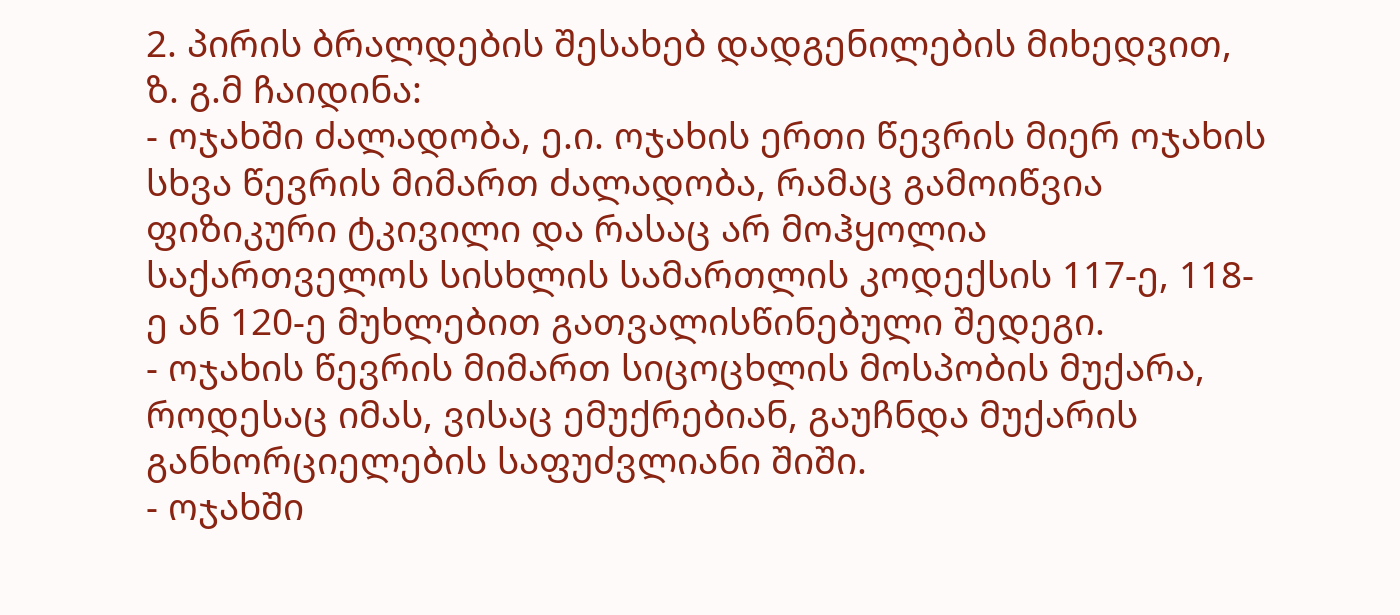2. პირის ბრალდების შესახებ დადგენილების მიხედვით, ზ. გ.მ ჩაიდინა:
- ოჯახში ძალადობა, ე.ი. ოჯახის ერთი წევრის მიერ ოჯახის სხვა წევრის მიმართ ძალადობა, რამაც გამოიწვია ფიზიკური ტკივილი და რასაც არ მოჰყოლია საქართველოს სისხლის სამართლის კოდექსის 117-ე, 118-ე ან 120-ე მუხლებით გათვალისწინებული შედეგი.
- ოჯახის წევრის მიმართ სიცოცხლის მოსპობის მუქარა, როდესაც იმას, ვისაც ემუქრებიან, გაუჩნდა მუქარის განხორციელების საფუძვლიანი შიში.
- ოჯახში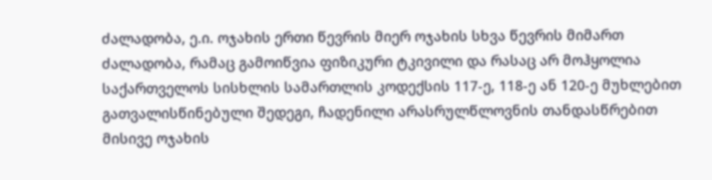ძალადობა, ე.ი. ოჯახის ერთი წევრის მიერ ოჯახის სხვა წევრის მიმართ ძალადობა, რამაც გამოიწვია ფიზიკური ტკივილი და რასაც არ მოჰყოლია საქართველოს სისხლის სამართლის კოდექსის 117-ე, 118-ე ან 120-ე მუხლებით გათვალისწინებული შედეგი, ჩადენილი არასრულწლოვნის თანდასწრებით მისივე ოჯახის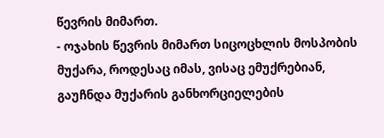წევრის მიმართ.
- ოჯახის წევრის მიმართ სიცოცხლის მოსპობის მუქარა, როდესაც იმას, ვისაც ემუქრებიან, გაუჩნდა მუქარის განხორციელების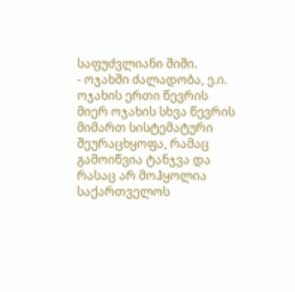საფუძვლიანი შიში.
- ოჯახში ძალადობა, ე.ი. ოჯახის ერთი წევრის მიერ ოჯახის სხვა წევრის მიმართ სისტემატური შეურაცხყოფა, რამაც გამოიწვია ტანჯვა და რასაც არ მოჰყოლია საქართველოს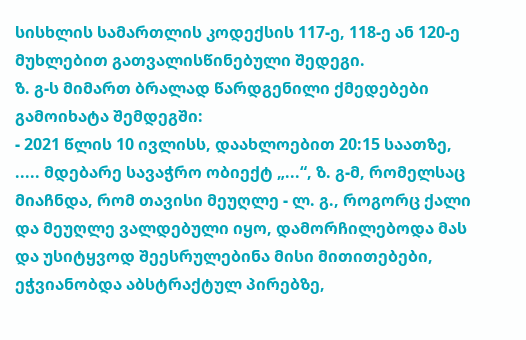სისხლის სამართლის კოდექსის 117-ე, 118-ე ან 120-ე მუხლებით გათვალისწინებული შედეგი.
ზ. გ-ს მიმართ ბრალად წარდგენილი ქმედებები გამოიხატა შემდეგში:
- 2021 წლის 10 ივლისს, დაახლოებით 20:15 საათზე, ..... მდებარე სავაჭრო ობიექტ „...“, ზ. გ-მ, რომელსაც მიაჩნდა, რომ თავისი მეუღლე - ლ. გ., როგორც ქალი და მეუღლე ვალდებული იყო, დამორჩილებოდა მას და უსიტყვოდ შეესრულებინა მისი მითითებები, ეჭვიანობდა აბსტრაქტულ პირებზე,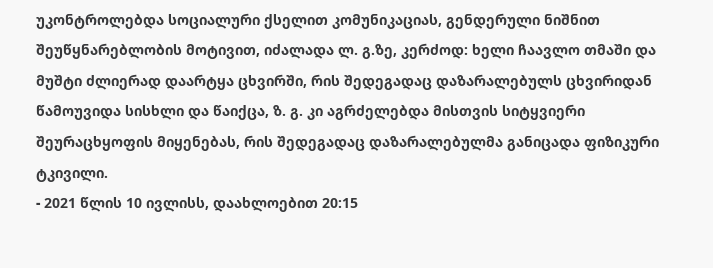უკონტროლებდა სოციალური ქსელით კომუნიკაციას, გენდერული ნიშნით შეუწყნარებლობის მოტივით, იძალადა ლ. გ.ზე, კერძოდ: ხელი ჩაავლო თმაში და მუშტი ძლიერად დაარტყა ცხვირში, რის შედეგადაც დაზარალებულს ცხვირიდან წამოუვიდა სისხლი და წაიქცა, ზ. გ. კი აგრძელებდა მისთვის სიტყვიერი შეურაცხყოფის მიყენებას, რის შედეგადაც დაზარალებულმა განიცადა ფიზიკური ტკივილი.
- 2021 წლის 10 ივლისს, დაახლოებით 20:15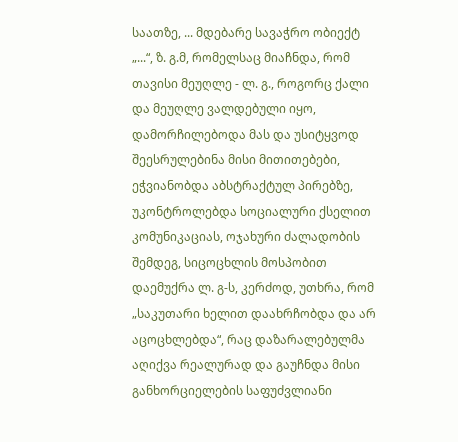საათზე, ... მდებარე სავაჭრო ობიექტ „...“, ზ. გ.მ, რომელსაც მიაჩნდა, რომ თავისი მეუღლე - ლ. გ., როგორც ქალი და მეუღლე ვალდებული იყო, დამორჩილებოდა მას და უსიტყვოდ შეესრულებინა მისი მითითებები, ეჭვიანობდა აბსტრაქტულ პირებზე, უკონტროლებდა სოციალური ქსელით კომუნიკაციას, ოჯახური ძალადობის შემდეგ, სიცოცხლის მოსპობით დაემუქრა ლ. გ-ს, კერძოდ, უთხრა, რომ „საკუთარი ხელით დაახრჩობდა და არ აცოცხლებდა“, რაც დაზარალებულმა აღიქვა რეალურად და გაუჩნდა მისი განხორციელების საფუძვლიანი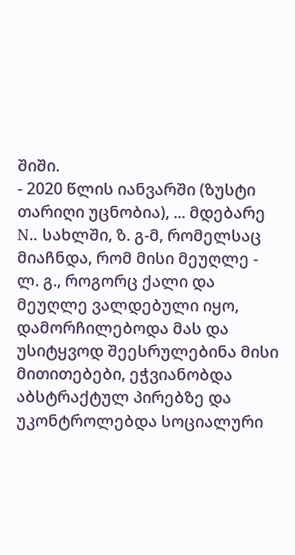შიში.
- 2020 წლის იანვარში (ზუსტი თარიღი უცნობია), ... მდებარე N.. სახლში, ზ. გ-მ, რომელსაც მიაჩნდა, რომ მისი მეუღლე - ლ. გ., როგორც ქალი და მეუღლე ვალდებული იყო, დამორჩილებოდა მას და უსიტყვოდ შეესრულებინა მისი მითითებები, ეჭვიანობდა აბსტრაქტულ პირებზე და უკონტროლებდა სოციალური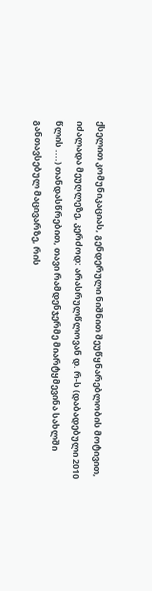ქსელით კომუნიკაციას, გენდერული ნიშნით შეუწყნარებლობის მოტივით, იძალადა მეუღლეზე, კერძოდ: არასრულწლოვან დ. რ-ს (დაბადებული 2010 წლის ....) თანდასწრებით, თავი რამდენჯერმე მიარტყმევინა სახლში განთავსებულ მაცივარზე, რის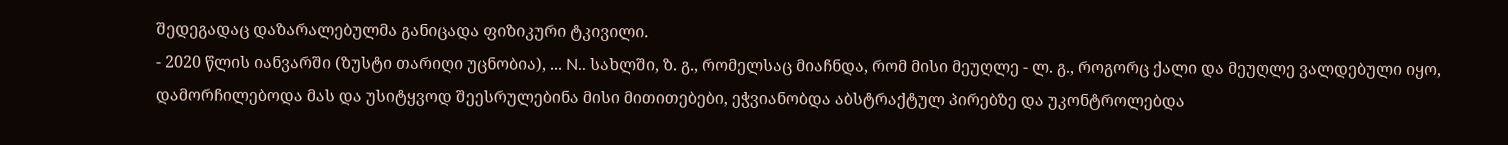შედეგადაც დაზარალებულმა განიცადა ფიზიკური ტკივილი.
- 2020 წლის იანვარში (ზუსტი თარიღი უცნობია), ... N.. სახლში, ზ. გ., რომელსაც მიაჩნდა, რომ მისი მეუღლე - ლ. გ., როგორც ქალი და მეუღლე ვალდებული იყო, დამორჩილებოდა მას და უსიტყვოდ შეესრულებინა მისი მითითებები, ეჭვიანობდა აბსტრაქტულ პირებზე და უკონტროლებდა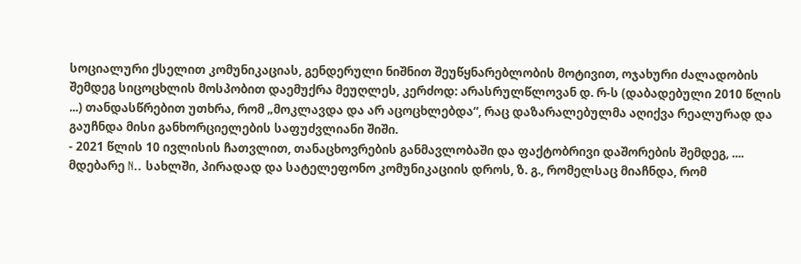სოციალური ქსელით კომუნიკაციას, გენდერული ნიშნით შეუწყნარებლობის მოტივით, ოჯახური ძალადობის შემდეგ სიცოცხლის მოსპობით დაემუქრა მეუღლეს, კერძოდ: არასრულწლოვან დ. რ-ს (დაბადებული 2010 წლის ...) თანდასწრებით უთხრა, რომ „მოკლავდა და არ აცოცხლებდა“, რაც დაზარალებულმა აღიქვა რეალურად და გაუჩნდა მისი განხორციელების საფუძვლიანი შიში.
- 2021 წლის 10 ივლისის ჩათვლით, თანაცხოვრების განმავლობაში და ფაქტობრივი დაშორების შემდეგ, .... მდებარე N.. სახლში, პირადად და სატელეფონო კომუნიკაციის დროს, ზ. გ., რომელსაც მიაჩნდა, რომ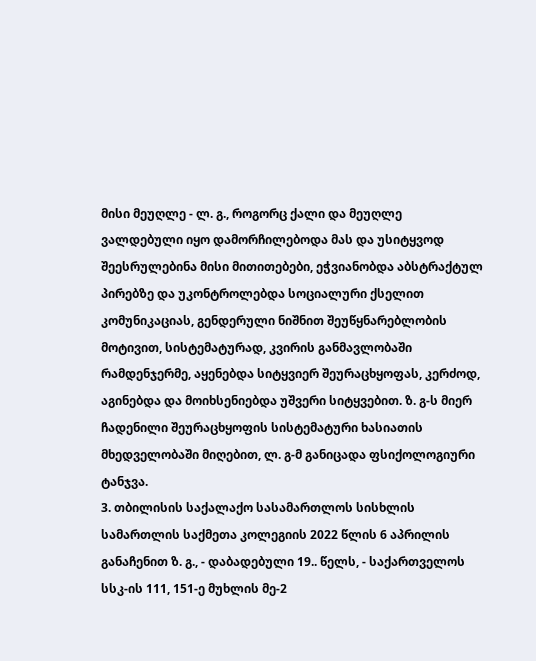მისი მეუღლე - ლ. გ., როგორც ქალი და მეუღლე ვალდებული იყო დამორჩილებოდა მას და უსიტყვოდ შეესრულებინა მისი მითითებები, ეჭვიანობდა აბსტრაქტულ პირებზე და უკონტროლებდა სოციალური ქსელით კომუნიკაციას, გენდერული ნიშნით შეუწყნარებლობის მოტივით, სისტემატურად, კვირის განმავლობაში რამდენჯერმე, აყენებდა სიტყვიერ შეურაცხყოფას, კერძოდ, აგინებდა და მოიხსენიებდა უშვერი სიტყვებით. ზ. გ-ს მიერ ჩადენილი შეურაცხყოფის სისტემატური ხასიათის მხედველობაში მიღებით, ლ. გ-მ განიცადა ფსიქოლოგიური ტანჯვა.
3. თბილისის საქალაქო სასამართლოს სისხლის სამართლის საქმეთა კოლეგიის 2022 წლის 6 აპრილის განაჩენით ზ. გ., - დაბადებული 19.. წელს, - საქართველოს სსკ-ის 111, 151-ე მუხლის მე-2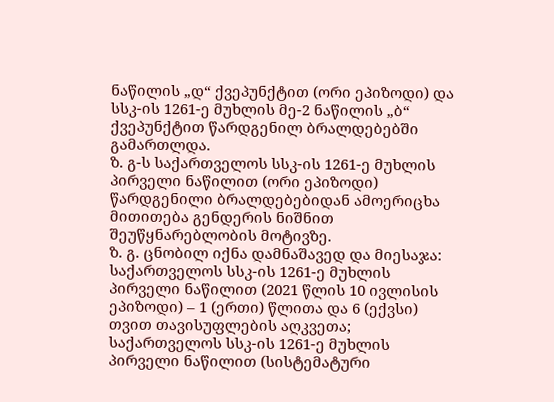ნაწილის „დ“ ქვეპუნქტით (ორი ეპიზოდი) და სსკ-ის 1261-ე მუხლის მე-2 ნაწილის „ბ“ ქვეპუნქტით წარდგენილ ბრალდებებში გამართლდა.
ზ. გ-ს საქართველოს სსკ-ის 1261-ე მუხლის პირველი ნაწილით (ორი ეპიზოდი) წარდგენილი ბრალდებებიდან ამოერიცხა მითითება გენდერის ნიშნით შეუწყნარებლობის მოტივზე.
ზ. გ. ცნობილ იქნა დამნაშავედ და მიესაჯა: საქართველოს სსკ-ის 1261-ე მუხლის პირველი ნაწილით (2021 წლის 10 ივლისის ეპიზოდი) – 1 (ერთი) წლითა და 6 (ექვსი) თვით თავისუფლების აღკვეთა; საქართველოს სსკ-ის 1261-ე მუხლის პირველი ნაწილით (სისტემატური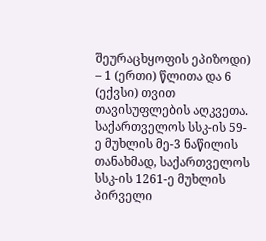შეურაცხყოფის ეპიზოდი) – 1 (ერთი) წლითა და 6 (ექვსი) თვით თავისუფლების აღკვეთა.
საქართველოს სსკ-ის 59-ე მუხლის მე-3 ნაწილის თანახმად, საქართველოს სსკ-ის 1261-ე მუხლის პირველი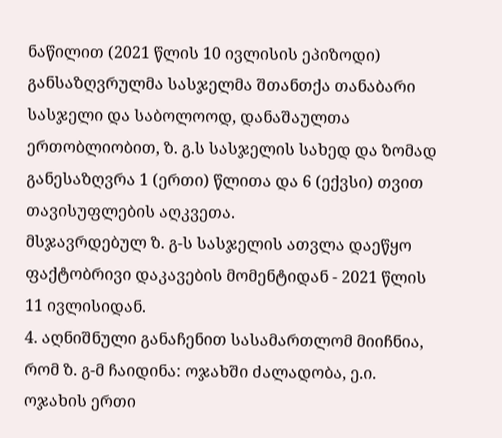ნაწილით (2021 წლის 10 ივლისის ეპიზოდი) განსაზღვრულმა სასჯელმა შთანთქა თანაბარი სასჯელი და საბოლოოდ, დანაშაულთა ერთობლიობით, ზ. გ.ს სასჯელის სახედ და ზომად განესაზღვრა 1 (ერთი) წლითა და 6 (ექვსი) თვით თავისუფლების აღკვეთა.
მსჯავრდებულ ზ. გ-ს სასჯელის ათვლა დაეწყო ფაქტობრივი დაკავების მომენტიდან - 2021 წლის 11 ივლისიდან.
4. აღნიშნული განაჩენით სასამართლომ მიიჩნია, რომ ზ. გ-მ ჩაიდინა: ოჯახში ძალადობა, ე.ი. ოჯახის ერთი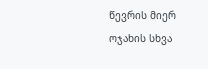წევრის მიერ ოჯახის სხვა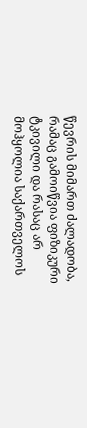წევრის მიმართ ძალადობა, რამაც გამოიწვია ფიზიკური ტკივილი და რასაც არ მოჰყოლია საქართველოს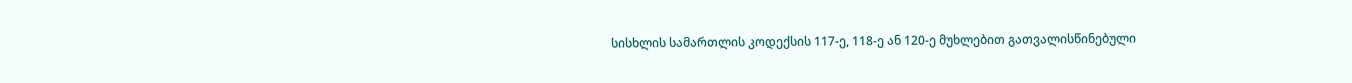სისხლის სამართლის კოდექსის 117-ე, 118-ე ან 120-ე მუხლებით გათვალისწინებული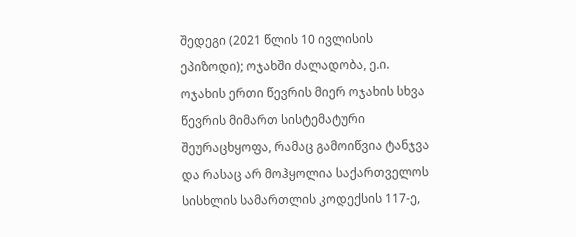შედეგი (2021 წლის 10 ივლისის ეპიზოდი); ოჯახში ძალადობა, ე.ი. ოჯახის ერთი წევრის მიერ ოჯახის სხვა წევრის მიმართ სისტემატური შეურაცხყოფა, რამაც გამოიწვია ტანჯვა და რასაც არ მოჰყოლია საქართველოს სისხლის სამართლის კოდექსის 117-ე,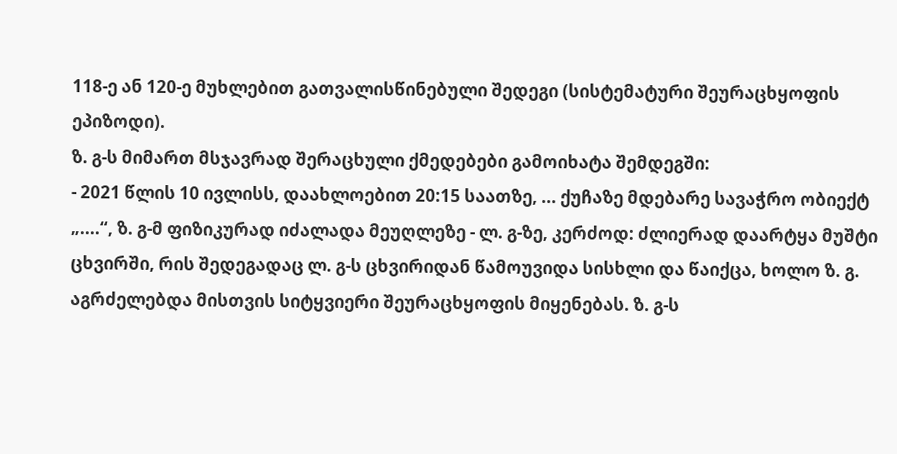118-ე ან 120-ე მუხლებით გათვალისწინებული შედეგი (სისტემატური შეურაცხყოფის ეპიზოდი).
ზ. გ-ს მიმართ მსჯავრად შერაცხული ქმედებები გამოიხატა შემდეგში:
- 2021 წლის 10 ივლისს, დაახლოებით 20:15 საათზე, ... ქუჩაზე მდებარე სავაჭრო ობიექტ „....“, ზ. გ-მ ფიზიკურად იძალადა მეუღლეზე - ლ. გ-ზე, კერძოდ: ძლიერად დაარტყა მუშტი ცხვირში, რის შედეგადაც ლ. გ-ს ცხვირიდან წამოუვიდა სისხლი და წაიქცა, ხოლო ზ. გ. აგრძელებდა მისთვის სიტყვიერი შეურაცხყოფის მიყენებას. ზ. გ-ს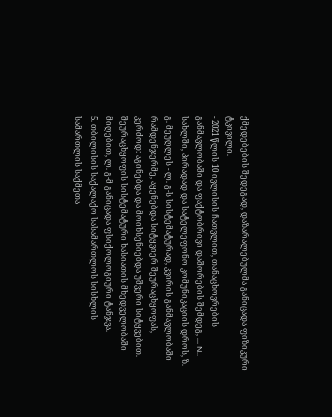ქმედებების შედეგად, დაზარალებულმა განიცადა ფიზიკური ტკივილი.
- 2021 წლის 10 ივლისის ჩათვლით, თანაცხოვრების განმავლობაში და ფაქტობრივი დაშორების შემდეგ, ... N.. სახლში, პირადად და სატელეფონო კომუნიკაციის დროს, ზ. გ. მეუღლეს - ლ. გ-ს სისტემატურად, კვირის განმავლობაში რამდენჯერმე, აყენებდა სიტყვიერ შეურაცხყოფას, კერძოდ: აგინებდა და მოიხსენიებდა უშვერი სიტყვებით. შეურაცხყოფის სისტემატური ხასიათის მხედველობაში მიღებით, ლ. გ-მ განიცადა ფსიქოლოგიური ტანჯვა.
5. თბილისის საქალაქო სასამართლოს სისხლის სამართლის საქმეთა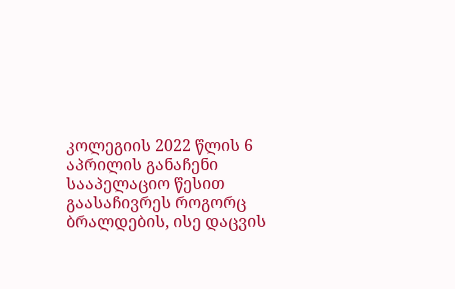კოლეგიის 2022 წლის 6 აპრილის განაჩენი სააპელაციო წესით გაასაჩივრეს როგორც ბრალდების, ისე დაცვის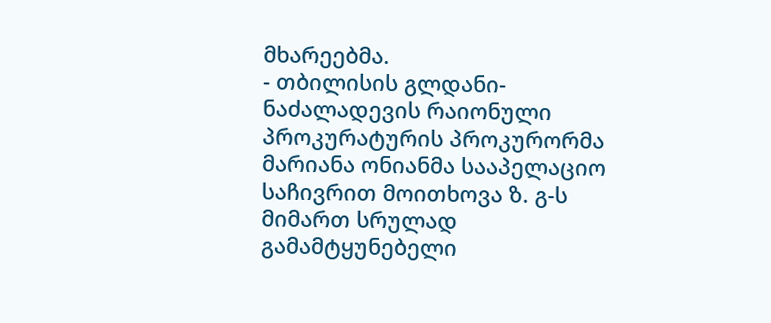მხარეებმა.
- თბილისის გლდანი-ნაძალადევის რაიონული პროკურატურის პროკურორმა მარიანა ონიანმა სააპელაციო საჩივრით მოითხოვა ზ. გ-ს მიმართ სრულად გამამტყუნებელი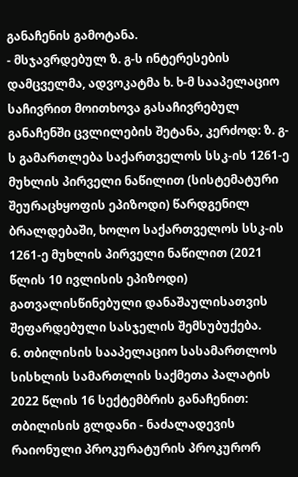განაჩენის გამოტანა.
- მსჯავრდებულ ზ. გ-ს ინტერესების დამცველმა, ადვოკატმა ხ. ხ-მ სააპელაციო საჩივრით მოითხოვა გასაჩივრებულ განაჩენში ცვლილების შეტანა, კერძოდ: ზ. გ-ს გამართლება საქართველოს სსკ-ის 1261-ე მუხლის პირველი ნაწილით (სისტემატური შეურაცხყოფის ეპიზოდი) წარდგენილ ბრალდებაში, ხოლო საქართველოს სსკ-ის 1261-ე მუხლის პირველი ნაწილით (2021 წლის 10 ივლისის ეპიზოდი) გათვალისწინებული დანაშაულისათვის შეფარდებული სასჯელის შემსუბუქება.
6. თბილისის სააპელაციო სასამართლოს სისხლის სამართლის საქმეთა პალატის 2022 წლის 16 სექტემბრის განაჩენით: თბილისის გლდანი - ნაძალადევის რაიონული პროკურატურის პროკურორ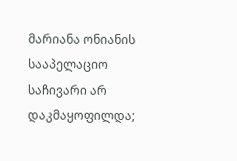მარიანა ონიანის სააპელაციო საჩივარი არ დაკმაყოფილდა;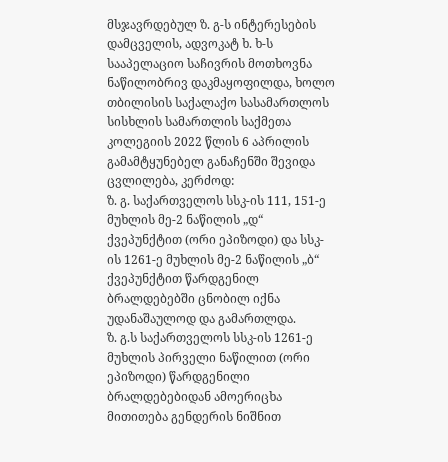მსჯავრდებულ ზ. გ-ს ინტერესების დამცველის, ადვოკატ ხ. ხ-ს სააპელაციო საჩივრის მოთხოვნა ნაწილობრივ დაკმაყოფილდა, ხოლო თბილისის საქალაქო სასამართლოს სისხლის სამართლის საქმეთა კოლეგიის 2022 წლის 6 აპრილის გამამტყუნებელ განაჩენში შევიდა ცვლილება, კერძოდ:
ზ. გ. საქართველოს სსკ-ის 111, 151-ე მუხლის მე-2 ნაწილის „დ“ ქვეპუნქტით (ორი ეპიზოდი) და სსკ-ის 1261-ე მუხლის მე-2 ნაწილის „ბ“ ქვეპუნქტით წარდგენილ ბრალდებებში ცნობილ იქნა უდანაშაულოდ და გამართლდა.
ზ. გ.ს საქართველოს სსკ-ის 1261-ე მუხლის პირველი ნაწილით (ორი ეპიზოდი) წარდგენილი ბრალდებებიდან ამოერიცხა მითითება გენდერის ნიშნით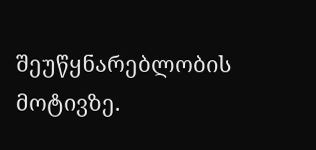შეუწყნარებლობის მოტივზე.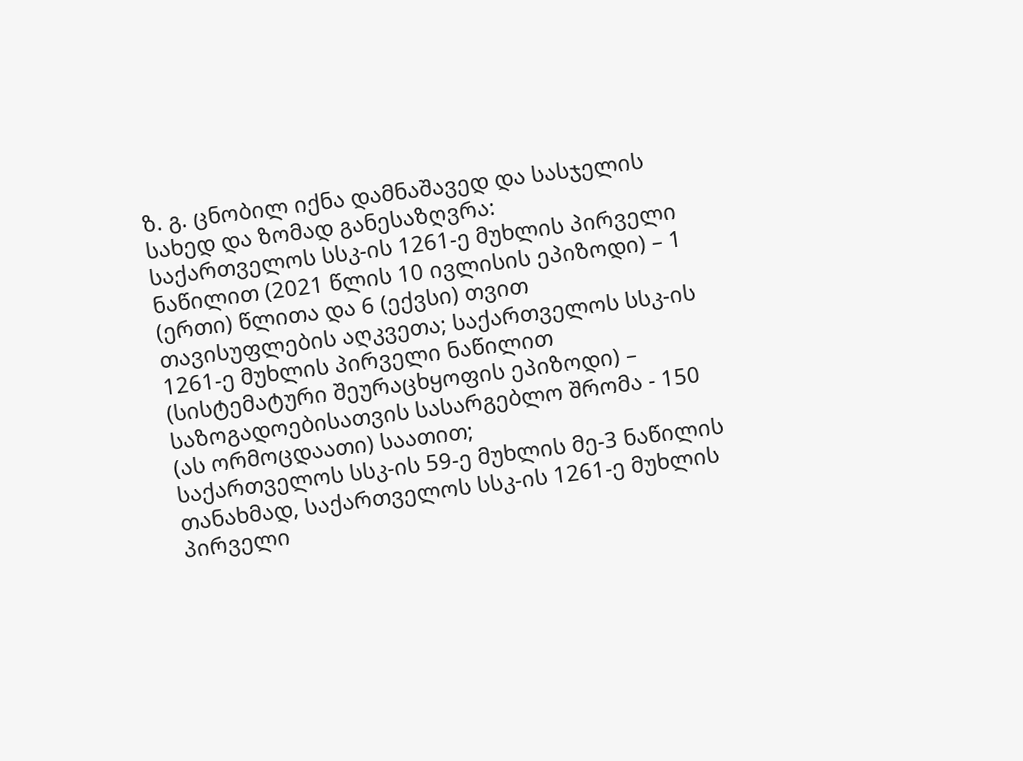ზ. გ. ცნობილ იქნა დამნაშავედ და სასჯელის სახედ და ზომად განესაზღვრა:
საქართველოს სსკ-ის 1261-ე მუხლის პირველი ნაწილით (2021 წლის 10 ივლისის ეპიზოდი) – 1 (ერთი) წლითა და 6 (ექვსი) თვით თავისუფლების აღკვეთა; საქართველოს სსკ-ის 1261-ე მუხლის პირველი ნაწილით (სისტემატური შეურაცხყოფის ეპიზოდი) – საზოგადოებისათვის სასარგებლო შრომა - 150 (ას ორმოცდაათი) საათით;
საქართველოს სსკ-ის 59-ე მუხლის მე-3 ნაწილის თანახმად, საქართველოს სსკ-ის 1261-ე მუხლის პირველი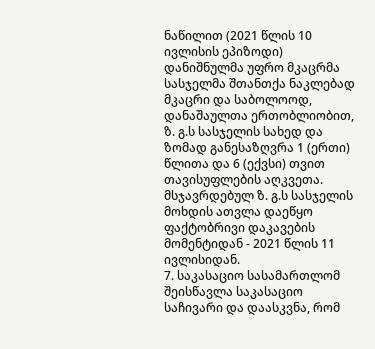ნაწილით (2021 წლის 10 ივლისის ეპიზოდი) დანიშნულმა უფრო მკაცრმა სასჯელმა შთანთქა ნაკლებად მკაცრი და საბოლოოდ, დანაშაულთა ერთობლიობით, ზ. გ.ს სასჯელის სახედ და ზომად განესაზღვრა 1 (ერთი) წლითა და 6 (ექვსი) თვით თავისუფლების აღკვეთა.
მსჯავრდებულ ზ. გ.ს სასჯელის მოხდის ათვლა დაეწყო ფაქტობრივი დაკავების მომენტიდან - 2021 წლის 11 ივლისიდან.
7. საკასაციო სასამართლომ შეისწავლა საკასაციო საჩივარი და დაასკვნა, რომ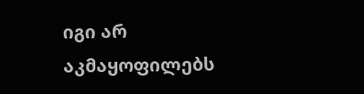იგი არ აკმაყოფილებს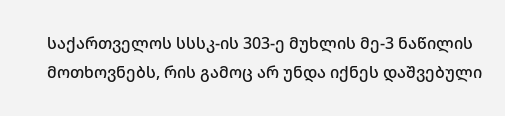საქართველოს სსსკ-ის 303-ე მუხლის მე-3 ნაწილის მოთხოვნებს, რის გამოც არ უნდა იქნეს დაშვებული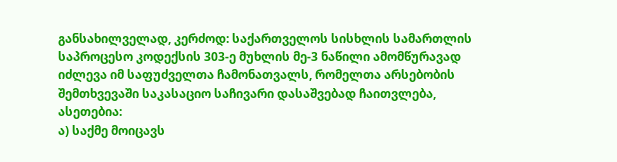განსახილველად, კერძოდ: საქართველოს სისხლის სამართლის საპროცესო კოდექსის 303-ე მუხლის მე-3 ნაწილი ამომწურავად იძლევა იმ საფუძველთა ჩამონათვალს, რომელთა არსებობის შემთხვევაში საკასაციო საჩივარი დასაშვებად ჩაითვლება, ასეთებია:
ა) საქმე მოიცავს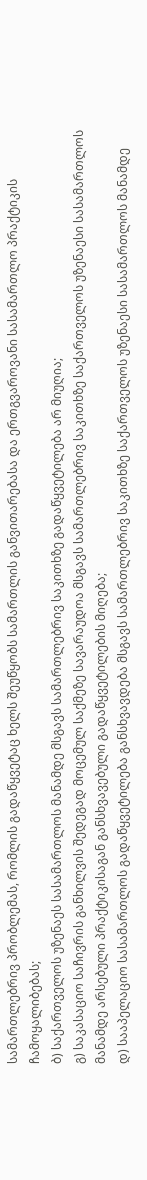სამართლებრივ პრობლემას, რომლის გადაწყვეტაც ხელს შეუწყობს სამართლის განვითარებასა და ერთგვაროვანი სასამართლო პრაქტიკის ჩამოყალიბებას;
ბ) საქართველოს უზენაეს სასამართლოს მანამდე მსგავს სამართლებრივ საკითხზე გადაწყვეტილება არ მიუღია;
გ) საკასაციო საჩივრის განხილვის შედეგად მოცემულ საქმეზე სავარაუდოა მსგავს სამართლებრივ საკითხზე საქართველოს უზენაესი სასამართლოს მანამდე არსებული პრაქტიკისაგან განსხვავებული გადაწყვეტილების მიღება;
დ) სააპელაციო სასამართლოს გადაწყვეტილება განსხვავდება მსგავს სამართლებრივ საკითხზე საქართველოს უზენაესი სასამართლოს მანამდე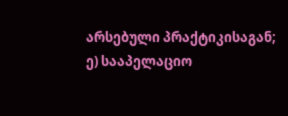არსებული პრაქტიკისაგან;
ე) სააპელაციო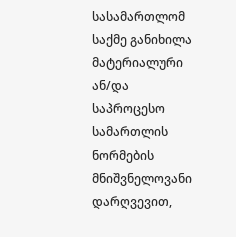სასამართლომ საქმე განიხილა მატერიალური ან/და საპროცესო სამართლის ნორმების მნიშვნელოვანი დარღვევით,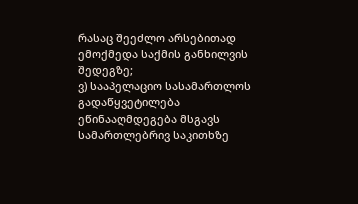რასაც შეეძლო არსებითად ემოქმედა საქმის განხილვის შედეგზე;
ვ) სააპელაციო სასამართლოს გადაწყვეტილება ეწინააღმდეგება მსგავს სამართლებრივ საკითხზე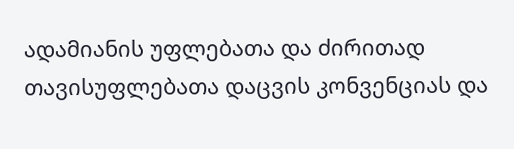ადამიანის უფლებათა და ძირითად თავისუფლებათა დაცვის კონვენციას და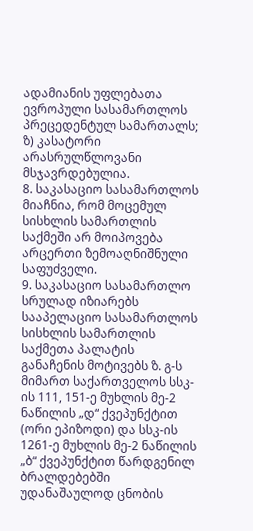ადამიანის უფლებათა ევროპული სასამართლოს პრეცედენტულ სამართალს;
ზ) კასატორი არასრულწლოვანი მსჯავრდებულია.
8. საკასაციო სასამართლოს მიაჩნია, რომ მოცემულ სისხლის სამართლის საქმეში არ მოიპოვება არცერთი ზემოაღნიშნული საფუძველი.
9. საკასაციო სასამართლო სრულად იზიარებს სააპელაციო სასამართლოს სისხლის სამართლის საქმეთა პალატის განაჩენის მოტივებს ზ. გ-ს მიმართ საქართველოს სსკ-ის 111, 151-ე მუხლის მე-2 ნაწილის „დ“ ქვეპუნქტით (ორი ეპიზოდი) და სსკ-ის 1261-ე მუხლის მე-2 ნაწილის „ბ“ ქვეპუნქტით წარდგენილ ბრალდებებში უდანაშაულოდ ცნობის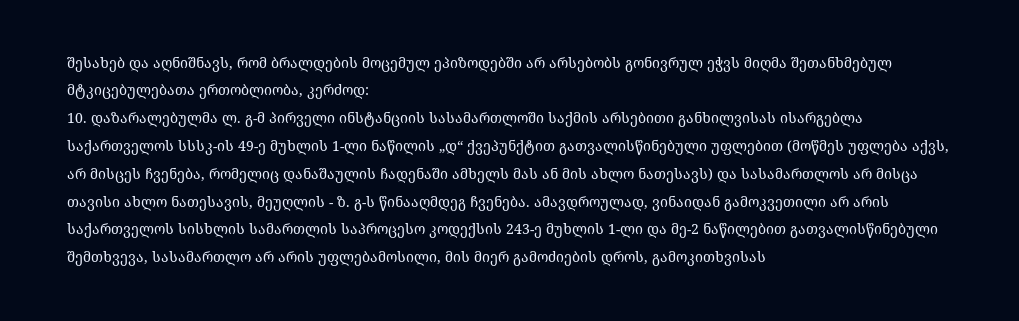შესახებ და აღნიშნავს, რომ ბრალდების მოცემულ ეპიზოდებში არ არსებობს გონივრულ ეჭვს მიღმა შეთანხმებულ მტკიცებულებათა ერთობლიობა, კერძოდ:
10. დაზარალებულმა ლ. გ-მ პირველი ინსტანციის სასამართლოში საქმის არსებითი განხილვისას ისარგებლა საქართველოს სსსკ-ის 49-ე მუხლის 1-ლი ნაწილის „დ“ ქვეპუნქტით გათვალისწინებული უფლებით (მოწმეს უფლება აქვს, არ მისცეს ჩვენება, რომელიც დანაშაულის ჩადენაში ამხელს მას ან მის ახლო ნათესავს) და სასამართლოს არ მისცა თავისი ახლო ნათესავის, მეუღლის - ზ. გ-ს წინააღმდეგ ჩვენება. ამავდროულად, ვინაიდან გამოკვეთილი არ არის საქართველოს სისხლის სამართლის საპროცესო კოდექსის 243-ე მუხლის 1-ლი და მე-2 ნაწილებით გათვალისწინებული შემთხვევა, სასამართლო არ არის უფლებამოსილი, მის მიერ გამოძიების დროს, გამოკითხვისას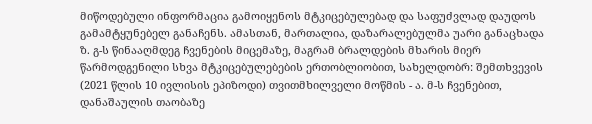მიწოდებული ინფორმაცია გამოიყენოს მტკიცებულებად და საფუძვლად დაუდოს გამამტყუნებელ განაჩენს. ამასთან, მართალია, დაზარალებულმა უარი განაცხადა ზ. გ-ს წინააღმდეგ ჩვენების მიცემაზე, მაგრამ ბრალდების მხარის მიერ წარმოდგენილი სხვა მტკიცებულებების ერთობლიობით, სახელდობრ: შემთხვევის (2021 წლის 10 ივლისის ეპიზოდი) თვითმხილველი მოწმის - ა. მ-ს ჩვენებით, დანაშაულის თაობაზე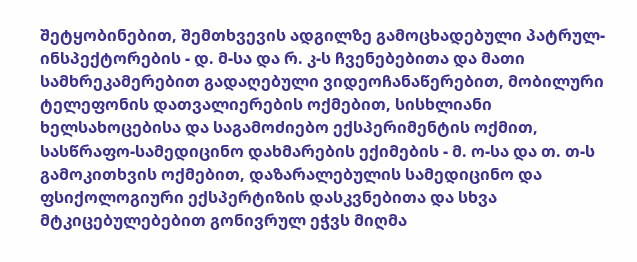შეტყობინებით, შემთხვევის ადგილზე გამოცხადებული პატრულ-ინსპექტორების - დ. მ-სა და რ. კ-ს ჩვენებებითა და მათი სამხრეკამერებით გადაღებული ვიდეოჩანაწერებით, მობილური ტელეფონის დათვალიერების ოქმებით, სისხლიანი ხელსახოცებისა და საგამოძიებო ექსპერიმენტის ოქმით, სასწრაფო-სამედიცინო დახმარების ექიმების - მ. ო-სა და თ. თ-ს გამოკითხვის ოქმებით, დაზარალებულის სამედიცინო და ფსიქოლოგიური ექსპერტიზის დასკვნებითა და სხვა მტკიცებულებებით გონივრულ ეჭვს მიღმა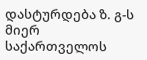დასტურდება ზ. გ-ს მიერ საქართველოს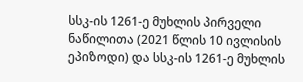სსკ-ის 1261-ე მუხლის პირველი ნაწილითა (2021 წლის 10 ივლისის ეპიზოდი) და სსკ-ის 1261-ე მუხლის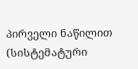პირველი ნაწილით (სისტემატური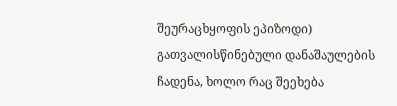შეურაცხყოფის ეპიზოდი) გათვალისწინებული დანაშაულების ჩადენა, ხოლო რაც შეეხება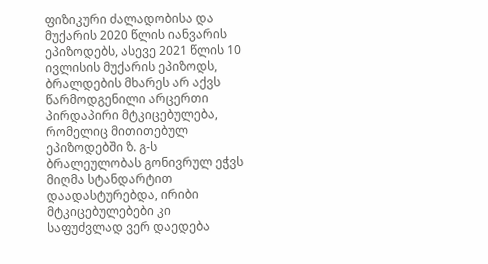ფიზიკური ძალადობისა და მუქარის 2020 წლის იანვარის ეპიზოდებს, ასევე 2021 წლის 10 ივლისის მუქარის ეპიზოდს, ბრალდების მხარეს არ აქვს წარმოდგენილი არცერთი პირდაპირი მტკიცებულება, რომელიც მითითებულ ეპიზოდებში ზ. გ-ს ბრალეულობას გონივრულ ეჭვს მიღმა სტანდარტით დაადასტურებდა, ირიბი მტკიცებულებები კი საფუძვლად ვერ დაედება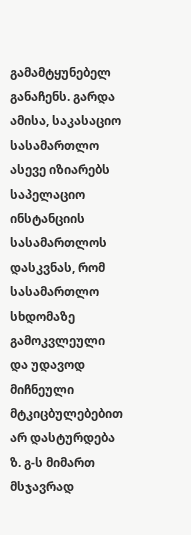გამამტყუნებელ განაჩენს. გარდა ამისა, საკასაციო სასამართლო ასევე იზიარებს საპელაციო ინსტანციის სასამართლოს დასკვნას, რომ სასამართლო სხდომაზე გამოკვლეული და უდავოდ მიჩნეული მტკიცბულებებით არ დასტურდება ზ. გ-ს მიმართ მსჯავრად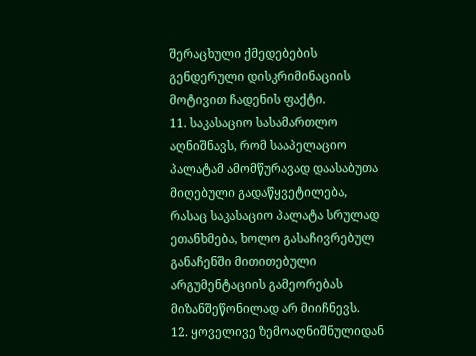შერაცხული ქმედებების გენდერული დისკრიმინაციის მოტივით ჩადენის ფაქტი.
11. საკასაციო სასამართლო აღნიშნავს, რომ სააპელაციო პალატამ ამომწურავად დაასაბუთა მიღებული გადაწყვეტილება, რასაც საკასაციო პალატა სრულად ეთანხმება, ხოლო გასაჩივრებულ განაჩენში მითითებული არგუმენტაციის გამეორებას მიზანშეწონილად არ მიიჩნევს.
12. ყოველივე ზემოაღნიშნულიდან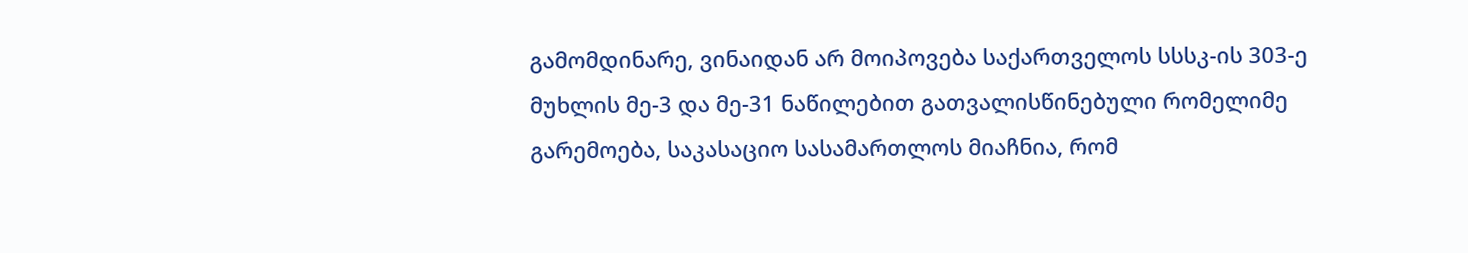გამომდინარე, ვინაიდან არ მოიპოვება საქართველოს სსსკ-ის 303-ე მუხლის მე-3 და მე-31 ნაწილებით გათვალისწინებული რომელიმე გარემოება, საკასაციო სასამართლოს მიაჩნია, რომ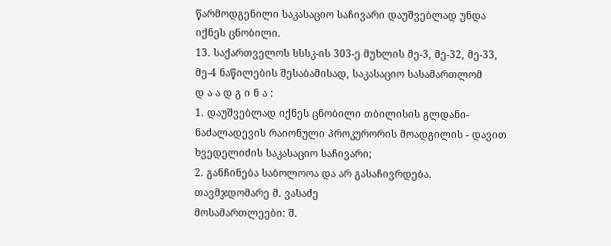წარმოდგენილი საკასაციო საჩივარი დაუშვებლად უნდა იქნეს ცნობილი.
13. საქართველოს სსსკ-ის 303-ე მუხლის მე-3, მე-32, მე-33, მე-4 ნაწილების შესაბამისად, საკასაციო სასამართლომ
დ ა ა დ გ ი ნ ა :
1. დაუშვებლად იქნეს ცნობილი თბილისის გლდანი-ნაძალადევის რაიონული პროკურორის მოადგილის - დავით ხვედელიძის საკასაციო საჩივარი;
2. განჩინება საბოლოოა და არ გასაჩივრდება.
თავმჯდომარე მ. ვასაძე
მოსამართლეები: შ.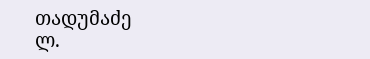თადუმაძე
ლ.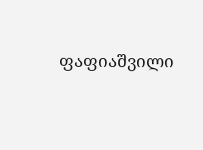ფაფიაშვილი